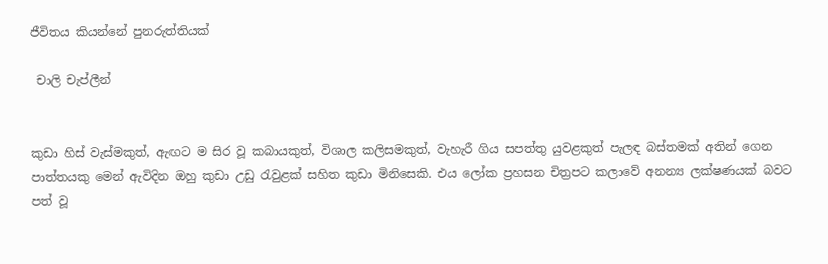ජීවිතය කියන්නේ පුනරුත්තියක්

 චාලි චැප්ලීන්


කුඩා හිස් වැස්මකුත්, ඇඟට ම සිර වූ කබායකුත්, විශාල කලිසමකුත්, වැහැරී ගිය සපත්තු යුවළකුත් පැලඳ බස්තමක් අතින් ගෙන පාත්තයකු මෙන් ඇවිදින ඔහු කුඩා උඩු රැවුළක් සහිත කුඩා මිනිසෙකි. එය ලෝක ප්‍රහසන චිත්‍රපට කලාවේ අනන්‍ය ලක්ෂණයක් බවට පත් වූ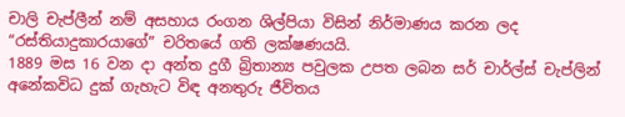චාලි චැප්ලීන් නම් අසහාය රංගන ශිල්පියා විසින් නිර්මාණය කරන ලද “රස්තියාදුකාරයාගේ” චරිතයේ ගති ලක්ෂණයයි.
1889 මස 16 වන දා අන්ත දුගී බ්‍රිතාන්‍ය පවුලක උපත ලබන සර් චාර්ල්ස් චැප්ලින් අනේකවිධ දුක් ගැහැට විඳ අනතුරු ජීවිතය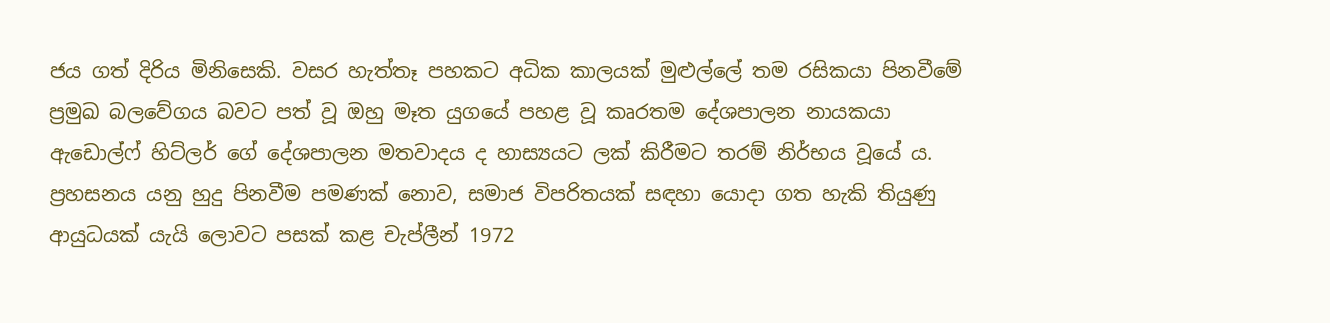ජය ගත් දිරිය මිනිසෙකි. වසර හැත්තෑ පහකට අධික කාලයක් මුළුල්ලේ තම රසිකයා පිනවීමේ ප්‍රමුඛ බලවේගය බවට පත් වූ ඔහු මෑත යුගයේ පහළ වූ කෘරතම දේශපාලන නායකයා ඇඩොල්ෆ් හිට්ලර් ගේ දේශපාලන මතවාදය ද හාස්‍යයට ලක් කිරීමට තරම් නිර්භය වූයේ ය.
ප්‍රහසනය යනු හුදු පිනවීම පමණක් නොව, සමාජ විපරිතයක් සඳහා යොදා ගත හැකි තියුණු ආයුධයක් යැයි ලොවට පසක් කළ චැප්ලීන් 1972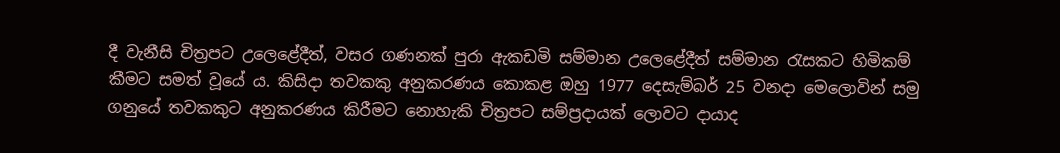දී වැනීසි චිත්‍රපට උලෙළේදීත්, වසර ගණනක් පුරා ඇකඩමි සම්මාන උලෙළේදීත් සම්මාන රැසකට හිමිකම් කීමට සමත් වූයේ ය. කිසිදා තවකකු අනුකරණය කොකළ ඔහු 1977 දෙසැම්බර් 25 වනදා මෙලොවින් සමු ගනුයේ තවකකුට අනුකරණය කිරීමට නොහැකි චිත්‍රපට සම්ප්‍රදායක් ලොවට දායාද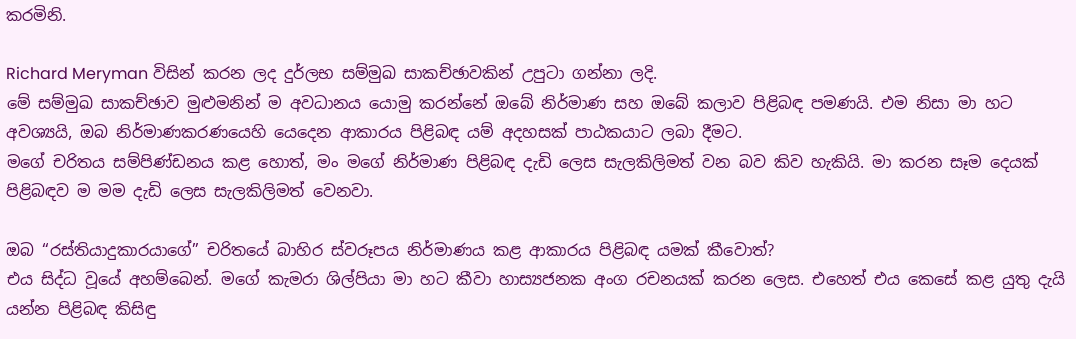කරමිනි.

Richard Meryman විසින් කරන ලද දුර්ලභ සම්මුඛ සාකච්ඡාවකින් උපුටා ගන්නා ලදි.
මේ සම්මුඛ සාකච්ඡාව මුළුමනින් ම අවධානය යොමු කරන්නේ ඔබේ නිර්මාණ සහ ඔබේ කලාව පිළිබඳ පමණයි. එම නිසා මා හට අවශ්‍යයි, ඔබ නිර්මාණකරණයෙහි යෙදෙන ආකාරය පිළිබඳ යම් අදහසක් පාඨකයාට ලබා දීමට.
මගේ චරිතය සම්පිණ්ඩනය කළ හොත්, මං මගේ නිර්මාණ පිළිබඳ දැඩි ලෙස සැලකිලිමත් වන බව කිව හැකියි. මා කරන සෑම දෙයක් පිළිබඳව ම මම දැඩි ලෙස සැලකිලිමත් වෙනවා.

ඔබ “රස්තියාදුකාරයාගේ” චරිතයේ බාහිර ස්වරූපය නිර්මාණය කළ ආකාරය පිළිබඳ යමක් කීවොත්?
එය සිද්ධ වූයේ අහම්බෙන්. මගේ කැමරා ශිල්පියා මා හට කීවා හාස්‍යජනක අංග රචනයක් කරන ලෙස. එහෙත් එය කෙසේ කළ යුතු දැයි යන්න පිළිබඳ කිසිඳු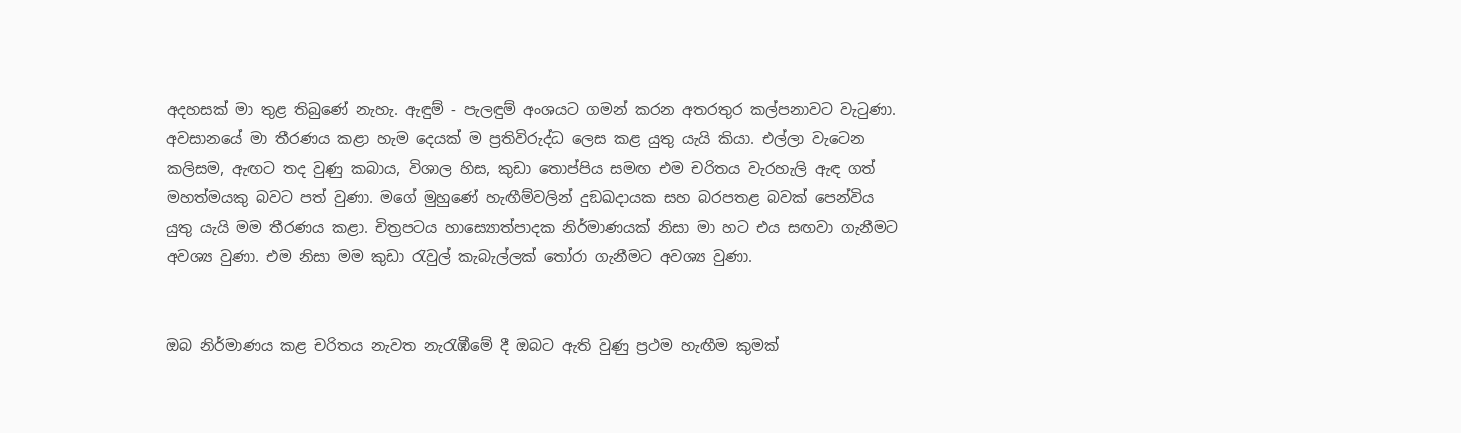අදහසක් මා තුළ තිබුණේ නැහැ. ඇඳුම් - පැලඳුම් අංශයට ගමන් කරන අතරතුර කල්පනාවට වැටුණා. අවසානයේ මා තීරණය කළා හැම දෙයක් ම ප්‍රතිවිරුද්ධ ලෙස කළ යුතු යැයි කියා. එල්ලා වැටෙන කලිසම, ඇඟට තද වුණු කබාය, විශාල හිස, කුඩා තොප්පිය සමඟ එම චරිතය වැරහැලි ඇඳ ගත් මහත්මයකු බවට පත් වුණා. මගේ මුහුණේ හැඟීම්වලින් දුඞඛදායක සහ බරපතළ බවක් පෙන්විය යුතු යැයි මම තීරණය කළා. චිත්‍රපටය හාස්‍යොත්පාදක නිර්මාණයක් නිසා මා හට එය සඟවා ගැනීමට අවශ්‍ය වුණා. එම නිසා මම කුඩා රැවුල් කැබැල්ලක් තෝරා ගැනීමට අවශ්‍ය වුණා.


ඔබ නිර්මාණය කළ චරිතය නැවත නැරැඹීමේ දී ඔබට ඇති වුණු ප්‍රථම හැඟීම කුමක්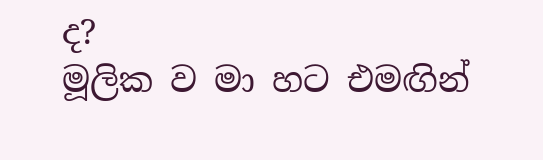ද?
මූලික ව මා හට එමඟින්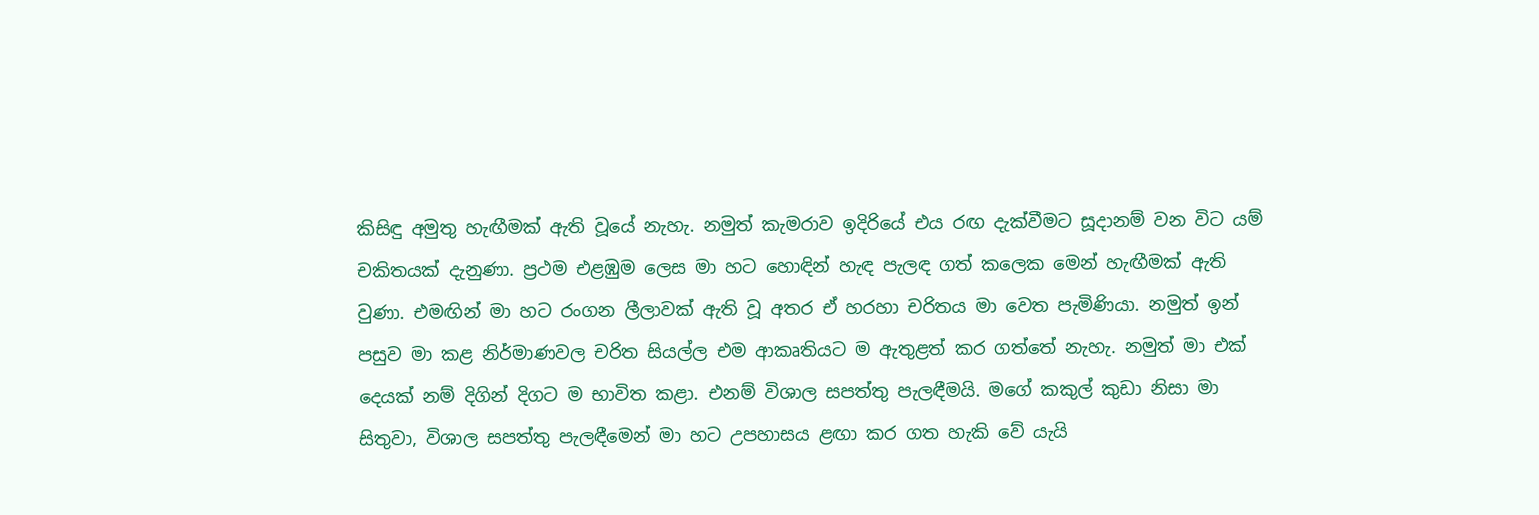කිසිඳු අමුතු හැඟීමක් ඇති වූයේ නැහැ. නමුත් කැමරාව ඉදිරියේ එය රඟ දැක්වීමට සූදානම් වන විට යම් චකිතයක් දැනුණා. ප්‍රථම එළඹුම ලෙස මා හට හොඳින් හැඳ පැලඳ ගත් කලෙක මෙන් හැඟීමක් ඇති වුණා. එමඟින් මා හට රංගන ලීලාවක් ඇති වූ අතර ඒ හරහා චරිතය මා වෙත පැමිණියා. නමුත් ඉන් පසුව මා කළ නිර්මාණවල චරිත සියල්ල එම ආකෘතියට ම ඇතුළත් කර ගත්තේ නැහැ. නමුත් මා එක් දෙයක් නම් දිගින් දිගට ම භාවිත කළා. එනම් විශාල සපත්තු පැලඳීමයි. මගේ කකුල් කුඩා නිසා මා සිතුවා, විශාල සපත්තු පැලඳීමෙන් මා හට උපහාසය ළඟා කර ගත හැකි වේ යැයි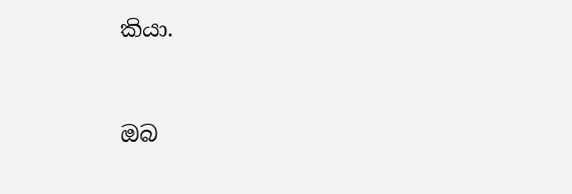කියා.


ඔබ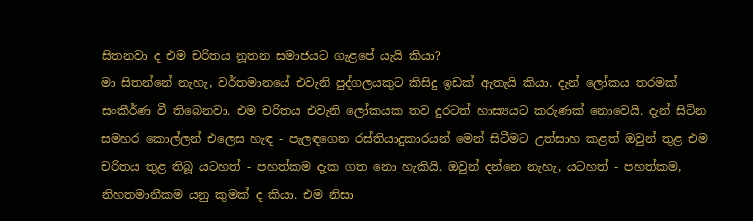සිතනවා ද එම චරිතය නූතන සමාජයට ගැළපේ යැයි කියා?
මා සිතන්නේ නැහැ, වර්තමානයේ එවැනි පුද්ගලයකුට කිසිදු ඉඩක් ඇතැයි කියා. දැන් ලෝකය තරමක් සංකීර්ණ වී තිබෙනවා. එම චරිතය එවැනි ලෝකයක තව දුරටත් හාස්‍යයට කරුණක් නොවෙයි. දැන් සිටින සමහර කොල්ලන් එලෙස හැඳ - පැලඳගෙන රස්තියාදුකාරයන් මෙන් සිටීමට උත්සාහ කළත් ඔවුන් තුළ එම චරිතය තුළ තිබූ යටහත් - පහත්කම දැක ගත නො හැකියි. ඔවුන් දන්නෙ නැහැ, යටහත් - පහත්කම, නිහතමානීකම යනු කුමක් ද කියා. එම නිසා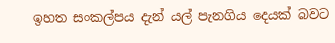ඉහත සංකල්පය දැන් යල් පැනගිය දෙයක් බවට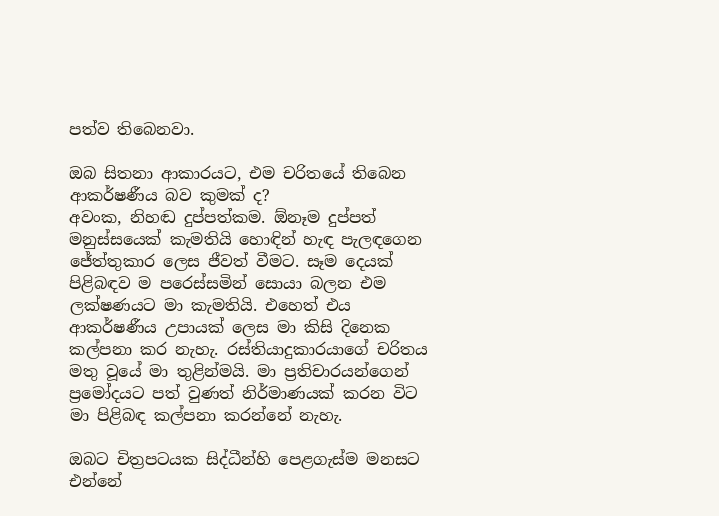පත්ව තිබෙනවා.

ඔබ සිතනා ආකාරයට, එම චරිතයේ තිබෙන ආකර්ෂණීය බව කුමක් ද?
අවංක, නිහඬ දුප්පත්කම. ඕනෑම දුප්පත් මනුස්සයෙක් කැමතියි හොඳින් හැඳ පැලඳගෙන ජේත්තුකාර ලෙස ජීවත් වීමට. සෑම දෙයක් පිළිබඳව ම පරෙස්සමින් සොයා බලන එම ලක්ෂණයට මා කැමතියි. එහෙත් එය ආකර්ෂණීය උපායක් ලෙස මා කිසි දිනෙක කල්පනා කර නැහැ. රස්තියාදුකාරයාගේ චරිතය මතු වූයේ මා තුළින්මයි. මා ප්‍රතිචාරයන්ගෙන් ප්‍රමෝදයට පත් වුණත් නිර්මාණයක් කරන විට මා පිළිබඳ කල්පනා කරන්නේ නැහැ.

ඔබට චිත්‍රපටයක සිද්ධීන්හි පෙළගැස්ම මනසට එන්නේ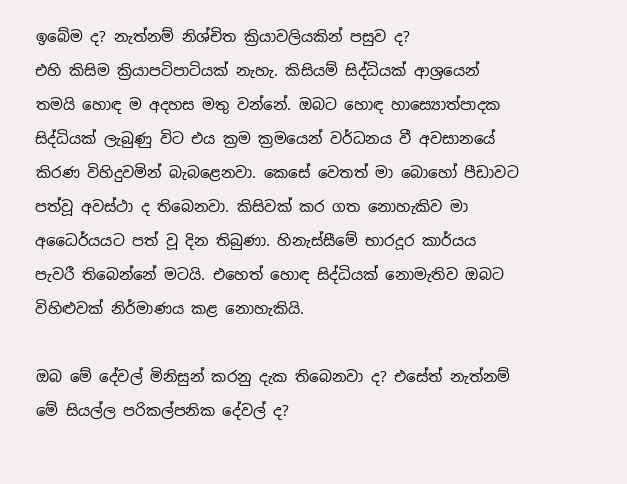ඉබේම ද? නැත්නම් නිශ්චිත ක්‍රියාවලියකින් පසුව ද?
එහි කිසිම ක්‍රියාපටිපාටියක් නැහැ. කිසියම් සිද්ධියක් ආශ්‍රයෙන් තමයි හොඳ ම අදහස මතු වන්නේ. ඔබට හොඳ හාස්‍යොත්පාදක සිද්ධියක් ලැබුණු විට එය ක්‍රම ක්‍රමයෙන් වර්ධනය වී අවසානයේ කිරණ විහිදුවමින් බැබළෙනවා. කෙසේ වෙතත් මා බොහෝ පීඩාවට පත්වූ අවස්ථා ද තිබෙනවා. කිසිවක් කර ගත නොහැකිව මා අධෛර්යයට පත් වූ දින තිබුණා. හිනැස්සීමේ භාරදූර කාර්යය පැවරී තිබෙන්නේ මටයි. එහෙත් හොඳ සිද්ධියක් නොමැතිව ඔබට විහිළුවක් නිර්මාණය කළ නොහැකියි.

ඔබ මේ දේවල් මිනිසුන් කරනු දැක තිබෙනවා ද? එසේත් නැත්නම් මේ සියල්ල පරිකල්පනික දේවල් ද?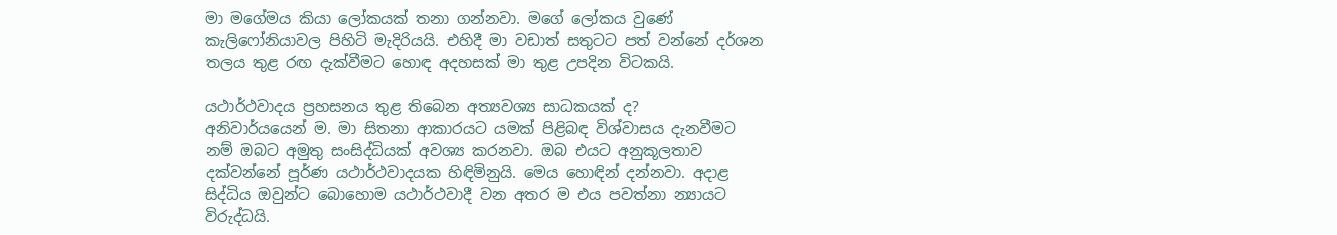මා මගේමය කියා ලෝකයක් තනා ගන්නවා. මගේ ලෝකය වුණේ කැලිෆෝනියාවල පිහිටි මැදිරියයි. එහිදී මා වඩාත් සතුටට පත් වන්නේ දර්ශන තලය තුළ රඟ දැක්වීමට හොඳ අදහසක් මා තුළ උපදින විටකයි.

යථාර්ථවාදය ප්‍රහසනය තුළ තිබෙන අත්‍යවශ්‍ය සාධකයක් ද?
අනිවාර්යයෙන් ම. මා සිතනා ආකාරයට යමක් පිළිබඳ විශ්වාසය දැනවීමට නම් ඔබට අමුතු සංසිද්ධියක් අවශ්‍ය කරනවා. ඔබ එයට අනුකූලතාව දක්වන්නේ පූර්ණ යථාර්ථවාදයක හිඳිමිනුයි. මෙය හොඳින් දන්නවා. අදාළ සිද්ධිය ඔවුන්ට බොහොම යථාර්ථවාදී වන අතර ම එය පවත්නා න්‍යායට විරුද්ධයි.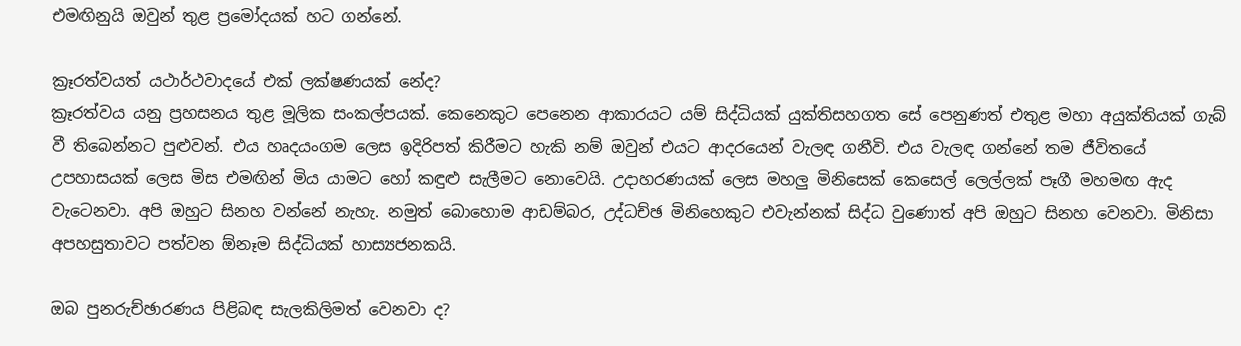එමඟිනුයි ඔවුන් තුළ ප්‍රමෝදයක් හට ගන්නේ.

ක්‍රෑරත්වයත් යථාර්ථවාදයේ එක් ලක්ෂණයක් නේද?
ක්‍රෑරත්වය යනු ප්‍රහසනය තුළ මූලික සංකල්පයක්. කෙනෙකුට පෙනෙන ආකාරයට යම් සිද්ධියක් යුක්තිසහගත සේ පෙනුණත් එතුළ මහා අයුක්තියක් ගැබ් වී තිබෙන්නට පුළුවන්. එය හෘදයංගම ලෙස ඉදිරිපත් කිරීමට හැකි නම් ඔවුන් එයට ආදරයෙන් වැලඳ ගනීවි. එය වැලඳ ගන්නේ තම ජීවිතයේ උපහාසයක් ලෙස මිස එමඟින් මිය යාමට හෝ කඳුළු සැලීමට නොවෙයි. උදාහරණයක් ලෙස මහලු මිනිසෙක් කෙසෙල් ලෙල්ලක් පෑගී මහමඟ ඇද වැටෙනවා. අපි ඔහුට සිනහ වන්නේ නැහැ. නමුත් බොහොම ආඩම්බර, උද්ධච්ඡ මිනිහෙකුට එවැන්නක් සිද්ධ වුණොත් අපි ඔහුට සිනහ වෙනවා. මිනිසා අපහසුතාවට පත්වන ඕනෑම සිද්ධියක් හාස්‍යජනකයි.

ඔබ පුනරුච්ඡාරණය පිළිබඳ සැලකිලිමත් වෙනවා ද?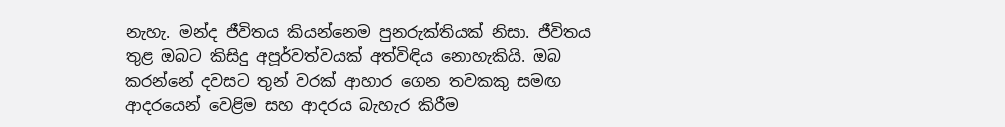නැහැ. මන්ද ජීවිතය කියන්නෙම පුනරුක්තියක් නිසා. ජීවිතය තුළ ඔබට කිසිදු අපූර්වත්වයක් අත්විඳිය නොහැකියි. ඔබ කරන්නේ දවසට තුන් වරක් ආහාර ගෙන තවකකු සමඟ ආදරයෙන් වෙළිම සහ ආදරය බැහැර කිරීම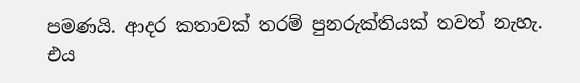පමණයි. ආදර කතාවක් තරම් පුනරුක්තියක් තවත් නැහැ. එය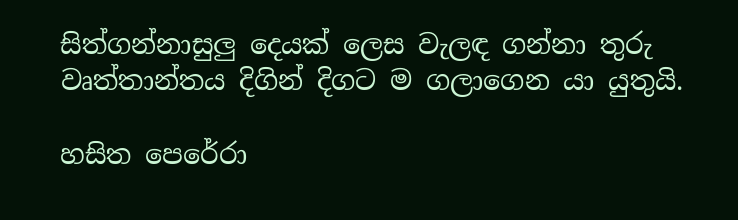සිත්ගන්නාසුලු දෙයක් ලෙස වැලඳ ගන්නා තුරු වෘත්තාන්තය දිගින් දිගට ම ගලාගෙන යා යුතුයි.

හසිත පෙරේරා